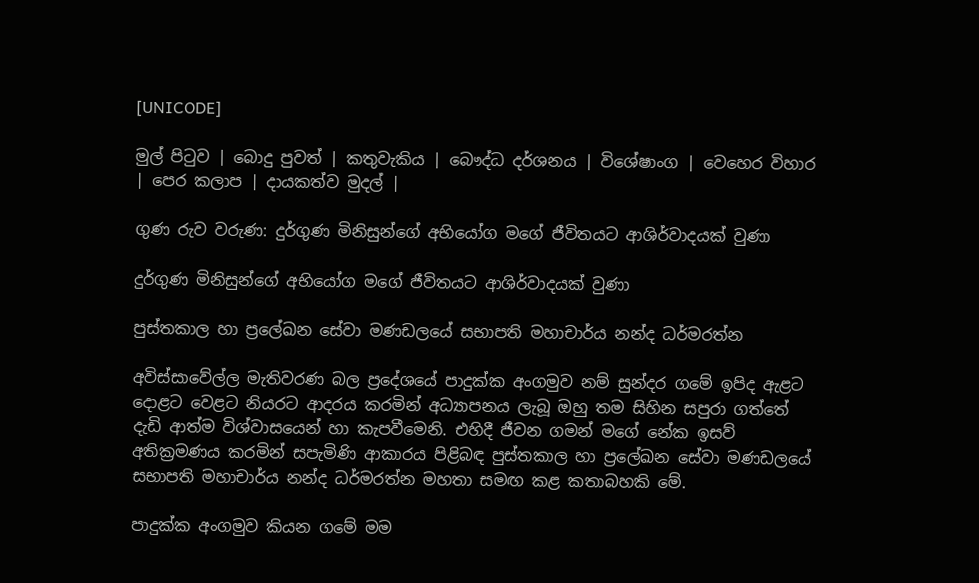[UNICODE]

මුල් පිටුව | බොදු පුවත් | කතුවැකිය | බෞද්ධ දර්ශනය | විශේෂාංග | වෙහෙර විහාර | පෙර කලාප | දායකත්ව මුදල් |

ගුණ රුව වරුණ: දුර්ගුණ මිනිසුන්ගේ අභියෝග මගේ ජීවිතයට ආශිර්වාදයක් වුණා

දුර්ගුණ මිනිසුන්ගේ අභියෝග මගේ ජීවිතයට ආශිර්වාදයක් වුණා

පුස්තකාල හා ප්‍රලේඛන සේවා මණඩලයේ සභාපති මහාචාර්ය නන්ද ධර්මරත්න

අවිස්සාවේල්ල මැතිවරණ බල ප්‍රදේශයේ පාදුක්ක අංගමුව නම් සුන්දර ගමේ ඉපිද ඇළට දොළට වෙළට නියරට ආදරය කරමින් අධ්‍යාපනය ලැබූ ඔහු තම සිහින සපුරා ගත්තේ දැඩි ආත්ම විශ්වාසයෙන් හා කැපවීමෙනි. එහිදී ජීවන ගමන් මගේ නේක ඉසව් අතික්‍රමණය කරමින් සපැමිණි ආකාරය පිළිබඳ පුස්තකාල හා ප්‍රලේඛන සේවා මණඩලයේ සභාපති මහාචාර්ය නන්ද ධර්මරත්න මහතා සමඟ කළ කතාබහකි මේ.

පාදුක්ක අංගමුව කියන ගමේ මම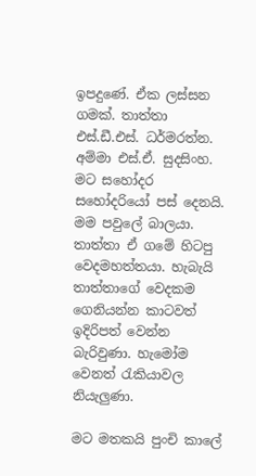ඉපදුණේ. ඒක ලස්සන ගමක්. තාත්තා එස්.ඩී.එස්. ධර්මරත්න. අම්මා එස්.ඒ. සුදසිංහ. මට සහෝදර සහෝදරියෝ පස් දෙනයි. මම පවුලේ බාලයා. තාත්තා ඒ ගමේ හිටපු වෙදමහත්තයා. හැබැයි තාත්තාගේ වෙදකම ගෙනියන්න කාටවත් ඉදිරිපත් වෙන්න බැරිවුණා. හැමෝම වෙනත් රැකියාවල නියැලුණා.

මට මතකයි පුංචි කාලේ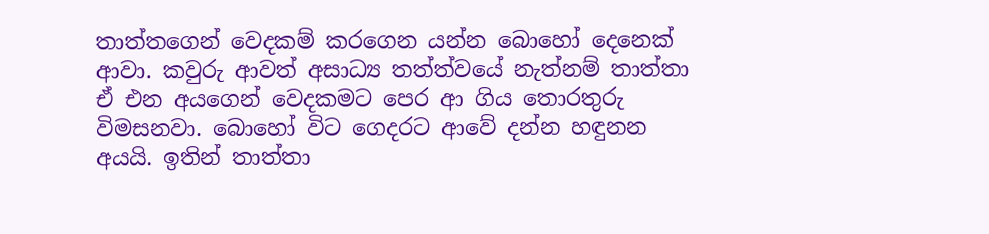තාත්තගෙන් වෙදකම් කරගෙන යන්න බොහෝ දෙනෙක් ආවා. කවුරු ආවත් අසාධ්‍ය තත්ත්වයේ නැත්නම් තාත්තා ඒ එන අයගෙන් වෙදකමට පෙර ආ ගිය තොරතුරු විමසනවා. බොහෝ විට ගෙදරට ආවේ දන්න හඳුනන අයයි. ඉතින් තාත්තා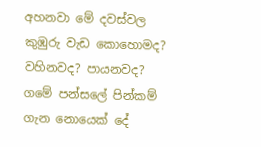අහනවා මේ දවස්වල කුඹුරු වැඩ කොහොමද? වහිනවද? පායනවද? ගමේ පන්සලේ පින්කම් ගැන නොයෙක් දේ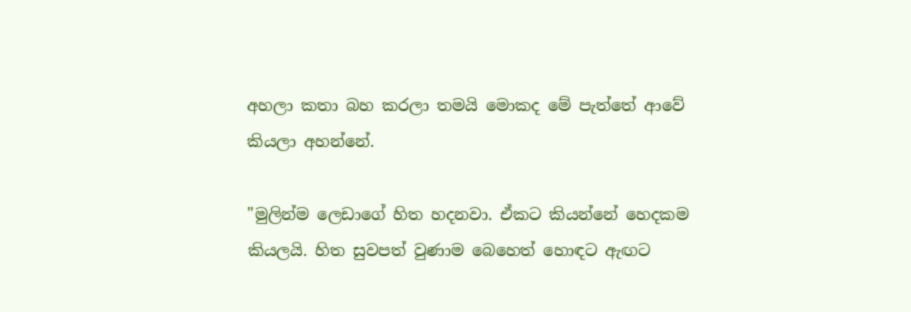අහලා කතා බහ කරලා තමයි මොකද මේ පැත්තේ ආවේ කියලා අහන්නේ.

"මුලින්ම ලෙඩාගේ හිත හදනවා. ඒකට කියන්නේ හෙදකම කියලයි. හිත සුවපත් වුණාම බෙහෙත් හොඳට ඇඟට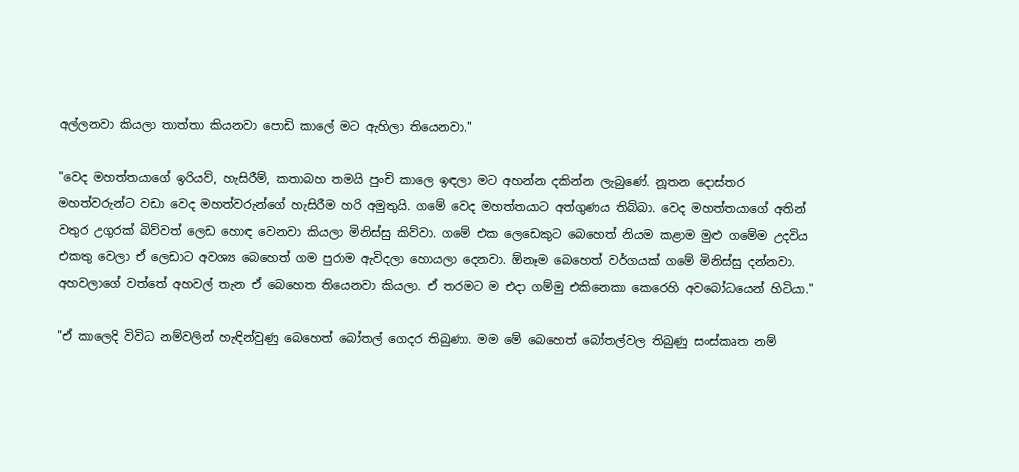අල්ලනවා කියලා තාත්තා කියනවා පොඩි කාලේ මට ඇහිලා තියෙනවා."

"වෙද මහත්තයාගේ ඉරියව්, හැසිරීම්, කතාබහ තමයි පුංචි කාලෙ ඉඳලා මට අහන්න දකින්න ලැබුණේ. නූතන දොස්තර මහත්වරුන්ට වඩා වෙද මහත්වරුන්ගේ හැසිරීම හරි අමුතුයි. ගමේ වෙද මහත්තයාට අත්ගුණය තිබ්බා. වෙද මහත්තයාගේ අතින් වතුර උගුරක් බිව්වත් ලෙඩ හොඳ වෙනවා කියලා මිනිස්සු කිව්වා. ගමේ එක ලෙඩෙකුට බෙහෙත් නියම කළාම මුළු ගමේම උදවිය එකතු වෙලා ඒ ලෙඩාට අවශ්‍ය බෙහෙත් ගම පුරාම ඇවිදලා හොයලා දෙනවා. ඕනෑම බෙහෙත් වර්ගයක් ගමේ මිනිස්සු දන්නවා. අහවලාගේ වත්තේ අහවල් තැන ඒ බෙහෙත තියෙනවා කියලා. ඒ තරමට ම එදා ගම්මු එකිනෙකා කෙරෙහි අවබෝධයෙන් හිටියා."

"ඒ කාලෙදි විවිධ නම්වලින් හැඳින්වුණු බෙහෙත් බෝතල් ගෙදර තිබුණා. මම මේ බෙහෙත් බෝතල්වල තිබුණු සංස්කෘත නම්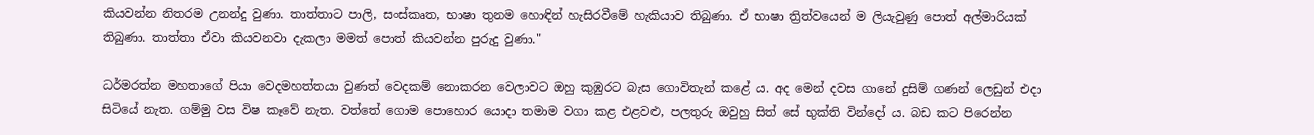කියවන්න නිතරම උනන්දු වුණා. තාත්තාට පාලි, සංස්කෘත, භාෂා තුනම හොඳින් හැසිරවීමේ හැකියාව තිබුණා. ඒ භාෂා ත්‍රිත්වයෙන් ම ලියැවුණු පොත් අල්මාරියක් තිබුණා. තාත්තා ඒවා කියවනවා දැකලා මමත් පොත් කියවන්න පුරුදු වුණා."

ධර්මරත්න මහතාගේ පියා වෙදමහත්තයා වුණත් වෙදකම් නොකරන වෙලාවට ඔහු කුඹුරට බැස ගොවිතැන් කළේ ය. අද මෙන් දවස ගානේ දුසිම් ගණන් ලෙඩුන් එදා සිටියේ නැත. ගම්මු වස විෂ කෑවේ නැත. වත්තේ ගොම පොහොර යොදා තමාම වගා කළ එළවළු, පලතුරු ඔවුහු සිත් සේ භුක්ති වින්දෝ ය. බඩ කට පිරෙන්න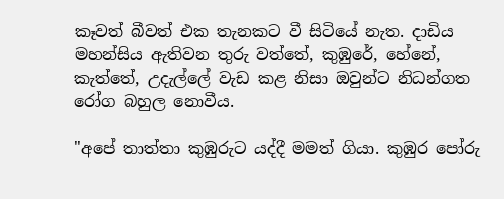කෑවත් බීවත් එක තැනකට වී සිටියේ නැත. දාඩිය මහන්සිය ඇතිවන තුරු වත්තේ, කුඹුරේ, හේනේ, කැත්තේ, උදැල්ලේ වැඩ කළ නිසා ඔවුන්ට නිධන්ගත රෝග බහුල නොවීය.

"අපේ තාත්තා කුඹුරුට යද්දී මමත් ගියා. කුඹුර පෝරු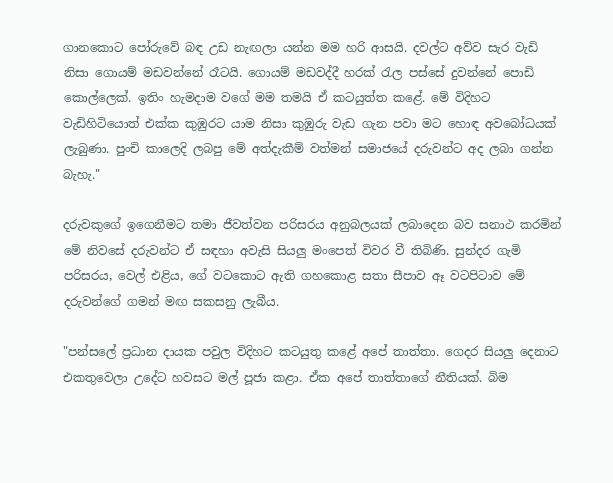ගානකොට පෝරුවේ බඳ උඩ නැඟලා යන්න මම හරි ආසයි. දවල්ට අව්ව සැර වැඩි නිසා ගොයම් මඩවන්නේ රෑටයි. ගොයම් මඩවද්දී හරක් රැල පස්සේ දුවන්නේ පොඩි කොල්ලෙක්. ඉතිං හැමදාම වගේ මම තමයි ඒ කටයුත්ත කළේ. මේ විදිහට වැඩිහිටියොත් එක්ක කුඹුරට යාම නිසා කුඹුරු වැඩ ගැන පවා මට හොඳ අවබෝධයක් ලැබුණා. පුංචි කාලෙදි ලබපු මේ අත්දැකීම් වත්මන් සමාජයේ දරුවන්ට අද ලබා ගන්න බැහැ."

දරුවකුගේ ඉගෙනීමට තමා ජීවත්වන පරිසරය අනුබලයක් ලබාදෙන බව සනාථ කරමින් මේ නිවසේ දරුවන්ට ඒ සඳහා අවැසි සියලු මංපෙත් විවර වී තිබිණි. සුන්දර ගැමි පරිසරය, වෙල් එළිය, ගේ වටකොට ඇති ගහකොළ සතා සීපාව ඈ වටපිටාව මේ දරුවන්ගේ ගමන් මඟ සකසනු ලැබීය.

"පන්සලේ ප්‍රධාන දායක පවුල විදිහට කටයුතු කළේ අපේ තාත්තා. ගෙදර සියලු දෙනාට එකතුවෙලා උදේට හවසට මල් පූජා කළා. ඒක අපේ තාත්තාගේ නීතියක්. බිම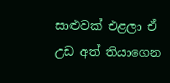සාළුවක් එළලා ඒ උඩ අත් තියාගෙන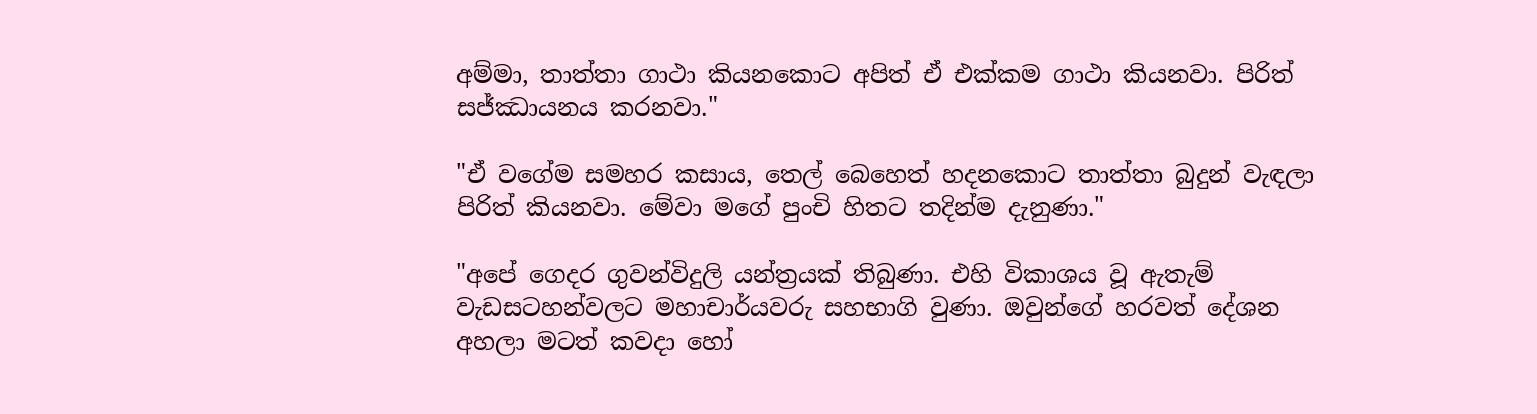අම්මා, තාත්තා ගාථා කියනකොට අපිත් ඒ එක්කම ගාථා කියනවා. පිරිත් සජ්ඣායනය කරනවා."

"ඒ වගේම සමහර කසාය, තෙල් බෙහෙත් හදනකොට තාත්තා බුදුන් වැඳලා පිරිත් කියනවා. මේවා මගේ පුංචි හිතට තදින්ම දැනුණා."

"අපේ ගෙදර ගුවන්විදුලි යන්ත්‍රයක් තිබුණා. එහි විකාශය වූ ඇතැම් වැඩසටහන්වලට මහාචාර්යවරු සහභාගි වුණා. ඔවුන්ගේ හරවත් දේශන අහලා මටත් කවදා හෝ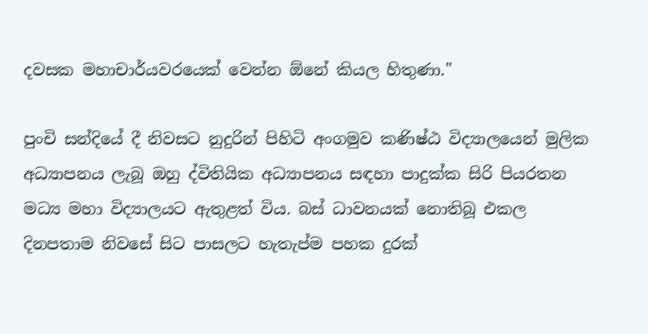දවසක මහාචාර්යවරයෙක් වෙන්න ඕනේ කියල හිතුණා."

පුංචි සන්දියේ දී නිවසට නුදුරින් පිහිටි අංගමුව කණිෂ්ඨ විද්‍යාලයෙන් මුලික අධ්‍යාපනය ලැබූ ඔහු ද්විතියික අධ්‍යාපනය සඳහා පාදුක්ක සිරි පියරතන මධ්‍ය මහා විද්‍යාලයට ඇතුළත් විය. බස් ධාවනයක් නොතිබූ එකල දිනපතාම නිවසේ සිට පාසලට හැතැප්ම පහක දුරක්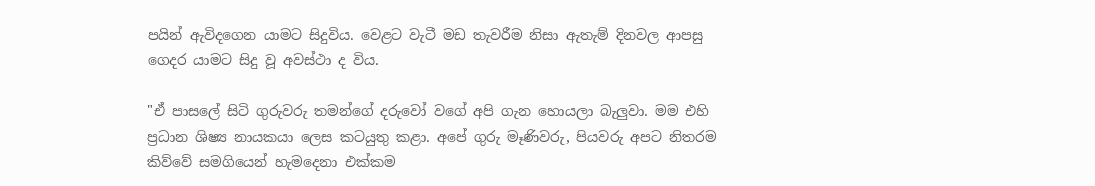පයින් ඇවිදගෙන යාමට සිදුවිය. වෙළට වැටී මඩ තැවරීම නිසා ඇතැම් දිනවල ආපසු ගෙදර යාමට සිදු වූ අවස්ථා ද විය.

"ඒ පාසලේ සිටි ගුරුවරු තමන්ගේ දරුවෝ වගේ අපි ගැන හොයලා බැලුවා. මම එහි ප්‍රධාන ශිෂ්‍ය නායකයා ලෙස කටයුතු කළා. අපේ ගුරු මෑණිවරු, පියවරු අපට නිතරම කිව්වේ සමගියෙන් හැමදෙනා එක්කම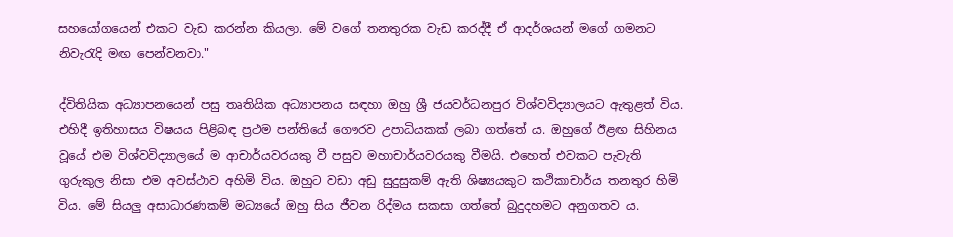සහයෝගයෙන් එකට වැඩ කරන්න කියලා. මේ වගේ තනතුරක වැඩ කරද්දී ඒ ආදර්ශයන් මගේ ගමනට නිවැරැදි මඟ පෙන්වනවා."

ද්විතියික අධ්‍යාපනයෙන් පසු තෘතියික අධ්‍යාපනය සඳහා ඔහු ශ්‍රී ජයවර්ධනපුර විශ්වවිද්‍යාලයට ඇතුළත් විය. එහිදී ඉතිහාසය විෂයය පිළිබඳ ප්‍රථම පන්තියේ ගෞරව උපාධියකක් ලබා ගත්තේ ය. ඔහුගේ ඊළඟ සිහිනය වූයේ එම විශ්වවිද්‍යාලයේ ම ආචාර්යවරයකු වී පසුව මහාචාර්යවරයකු වීමයි. එහෙත් එවකට පැවැති ගුරුකුල නිසා එම අවස්ථාව අහිමි විය. ඔහුට වඩා අඩු සුදුසුකම් ඇති ශිෂ්‍යයකුට කථිකාචාර්ය තනතුර හිමි විය. මේ සියලු අසාධාරණකම් මධ්‍යයේ ඔහු සිය ජීවන රිද්මය සකසා ගත්තේ බුදුදහමට අනුගතව ය.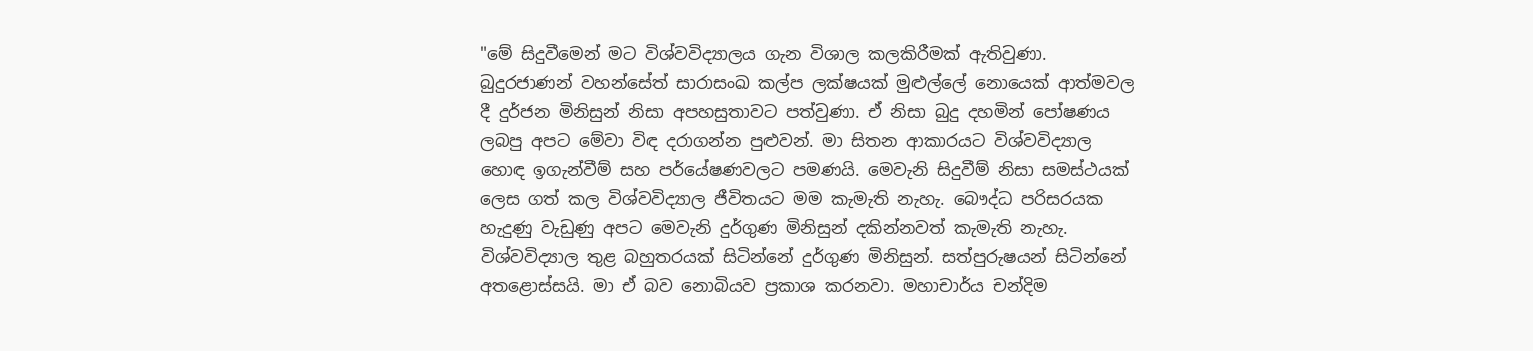"මේ සිදුවීමෙන් මට විශ්වවිද්‍යාලය ගැන විශාල කලකිරීමක් ඇතිවුණා. බුදුරජාණන් වහන්සේත් සාරාසංඛ කල්ප ලක්ෂයක් මුළුල්ලේ නොයෙක් ආත්මවල දී දුර්ජන මිනිසුන් නිසා අපහසුතාවට පත්වුණා. ඒ නිසා බුදු දහමින් පෝෂණය ලබපු අපට මේවා විඳ දරාගන්න පුළුවන්. මා සිතන ආකාරයට විශ්වවිද්‍යාල හොඳ ඉගැන්වීම් සහ පර්යේෂණවලට පමණයි. මෙවැනි සිදුවීම් නිසා සමස්ථයක් ලෙස ගත් කල විශ්වවිද්‍යාල ජීවිතයට මම කැමැති නැහැ. බෞද්ධ පරිසරයක හැදුණු වැඩුණු අපට මෙවැනි දුර්ගුණ මිනිසුන් දකින්නවත් කැමැති නැහැ. විශ්වවිද්‍යාල තුළ බහුතරයක් සිටින්නේ දුර්ගුණ මිනිසුන්. සත්පුරුෂයන් සිටින්නේ අතළොස්සයි. මා ඒ බව නොබියව ප්‍රකාශ කරනවා. මහාචාර්ය චන්දිම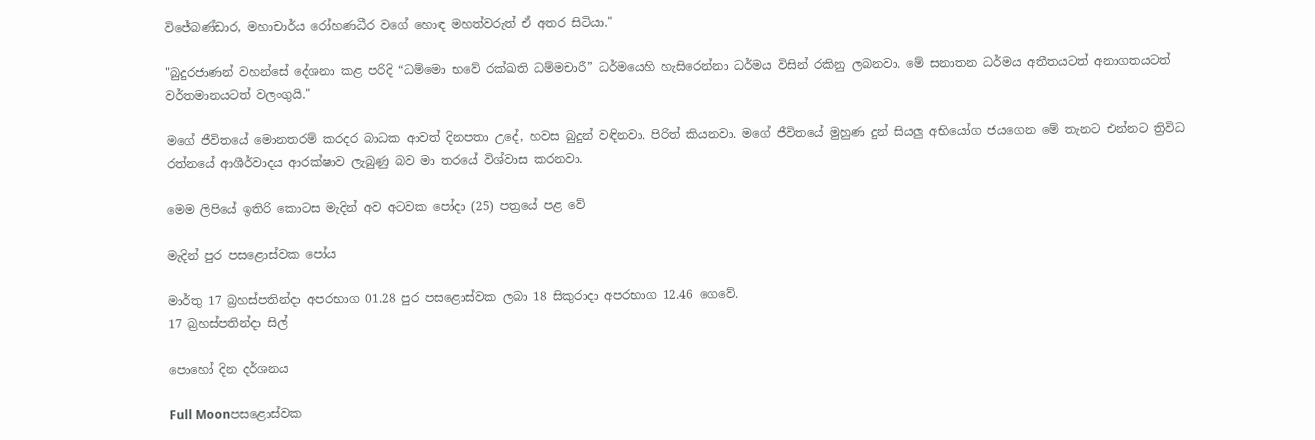විජේබණ්ඩාර, මහාචාර්ය රෝහණධීර වගේ හොඳ මහත්වරුත් ඒ අතර සිටියා."

"බුදුරජාණන් වහන්සේ දේශනා කළ පරිදි “ධම්මො භවේ රක්ඛති ධම්මචාරී” ධර්මයෙහි හැසිරෙන්නා ධර්මය විසින් රකිනු ලබනවා. මේ සනාතන ධර්මය අතීතයටත් අනාගතයටත් වර්තමානයටත් වලංගුයි."

මගේ ජීවිතයේ මොනතරම් කරදර බාධක ආවත් දිනපතා උදේ, හවස බුදුන් වඳිනවා. පිරිත් කියනවා. මගේ ජීවිතයේ මුහුණ දුන් සියලු අභියෝග ජයගෙන මේ තැනට එන්නට ත්‍රිවිධ රත්නයේ ආශීර්වාදය ආරක්ෂාව ලැබුණු බව මා තරයේ විශ්වාස කරනවා.

මෙම ලිපියේ ඉතිරි කොටස මැදින් අව අටවක පෝදා (25) පත්‍රයේ පළ වේ

මැදින් පුර පසළොස්වක පෝය

මාර්තු 17 බ්‍රහස්පතින්දා අපරභාග 01.28 පුර පසළොස්වක ලබා 18 සිකුරාදා අපරභාග 12.46 ගෙවේ.
17 බ්‍රහස්පතින්දා සිල්

පොහෝ දින දර්ශනය

Full Moonපසළොස්වක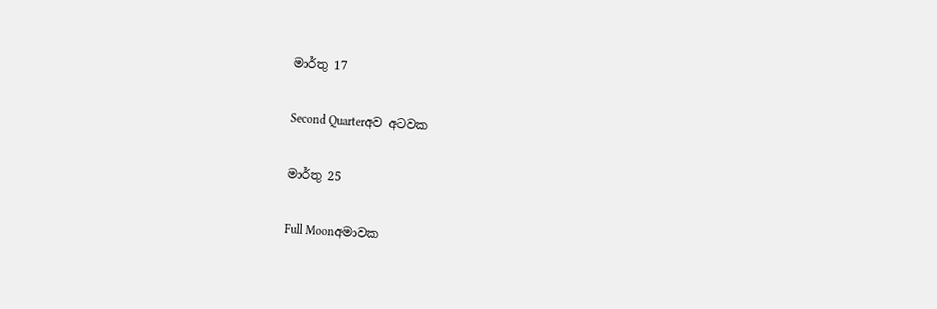මාර්තු 17

Second Quarterඅව අටවක

මාර්තු 25

Full Moonඅමාවක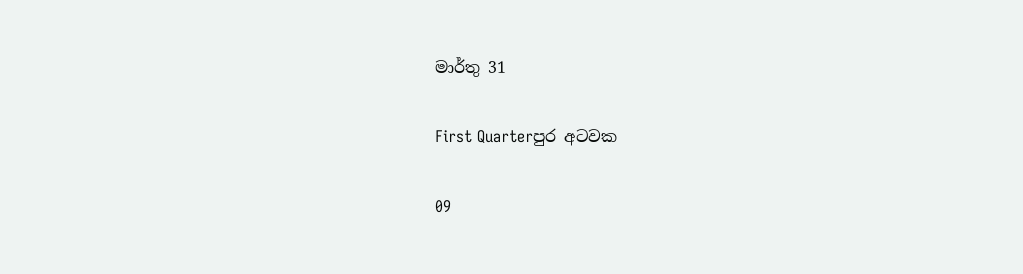මාර්තු 31

First Quarterපුර අටවක

09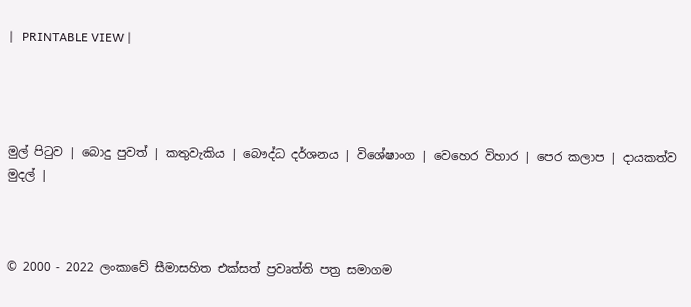|   PRINTABLE VIEW |




මුල් පිටුව | බොදු පුවත් | කතුවැකිය | බෞද්ධ දර්ශනය | විශේෂාංග | වෙහෙර විහාර | පෙර කලාප | දායකත්ව මුදල් |



© 2000 - 2022 ලංකාවේ සීමාසහිත එක්සත් ප්‍රවෘත්ති පත්‍ර සමාගම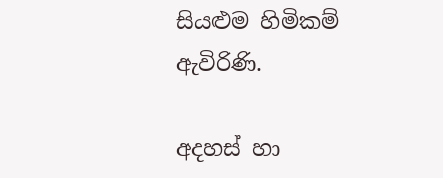සියළුම හිමිකම් ඇවිරිණි.

අදහස් හා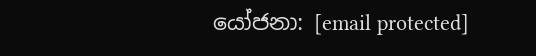යෝජනා: [email protected]